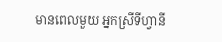មានពេលមួយ អ្នកស្រីទីហ្វានី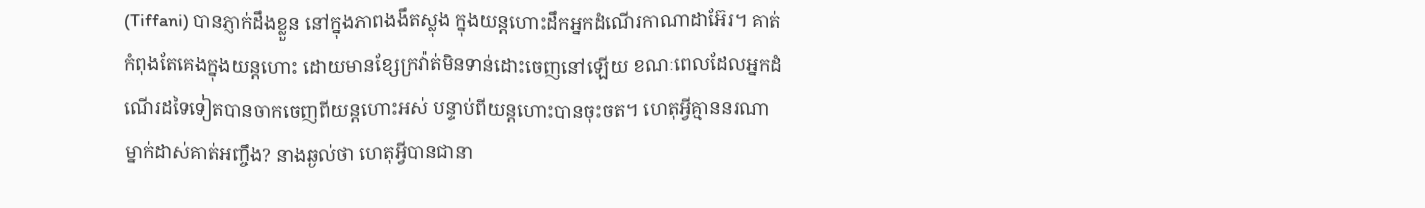(Tiffani) បានភ្ញាក់ដឹងខ្លួន នៅក្នុងភាពងងឹតស្លុង ក្នុងយន្តហោះដឹកអ្នកដំណើរកាណាដាអ៊ែរ។ គាត់កំពុងតែគេងក្នុងយន្តហោះ ដោយមានខ្សែក្រវ៉ាត់មិនទាន់ដោះចេញនៅឡើយ ខណៈពេលដែលអ្នកដំណើរដទៃទៀតបានចាកចេញពីយន្តហោះអស់ បន្ទាប់ពីយន្តហោះបានចុះចត។ ហេតុអ្វីគ្មាននរណាម្នាក់ដាស់គាត់អញ្ចឹង? នាងឆ្ងល់ថា ហេតុអ្វីបានជានា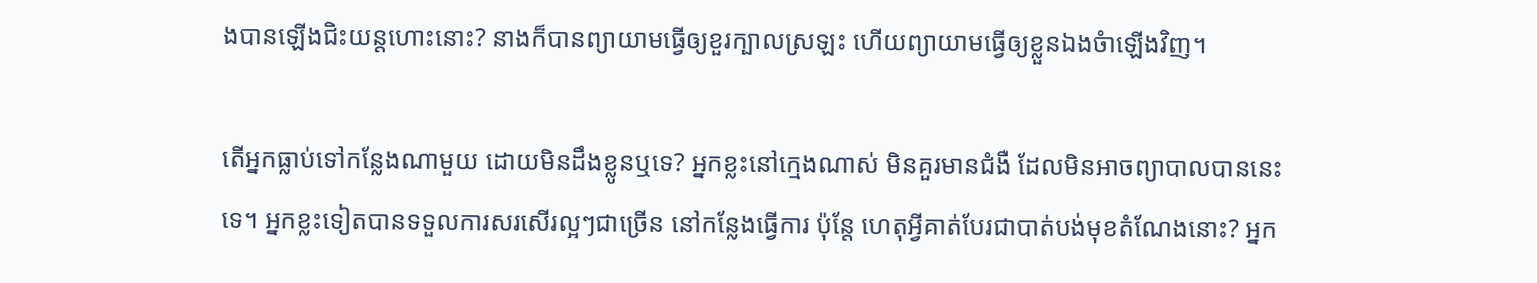ងបានឡើងជិះយន្តហោះនោះ? នាងក៏បានព្យាយាមធ្វើឲ្យខួរក្បាលស្រឡះ ហើយព្យាយាមធ្វើឲ្យខ្លួនឯងចំាឡើងវិញ។

តើអ្នកធ្លាប់ទៅកន្លែងណាមួយ ដោយមិនដឹងខ្លូនឬទេ? អ្នកខ្លះនៅក្មេងណាស់ មិនគួរមានជំងឺ ដែលមិនអាចព្យាបាលបាននេះទេ។ អ្នកខ្លះទៀតបានទទួលការសរសើរល្អៗជាច្រើន នៅកន្លែងធ្វើការ ប៉ុន្តែ ហេតុអ្វីគាត់បែរជាបាត់បង់មុខតំណែងនោះ? អ្នក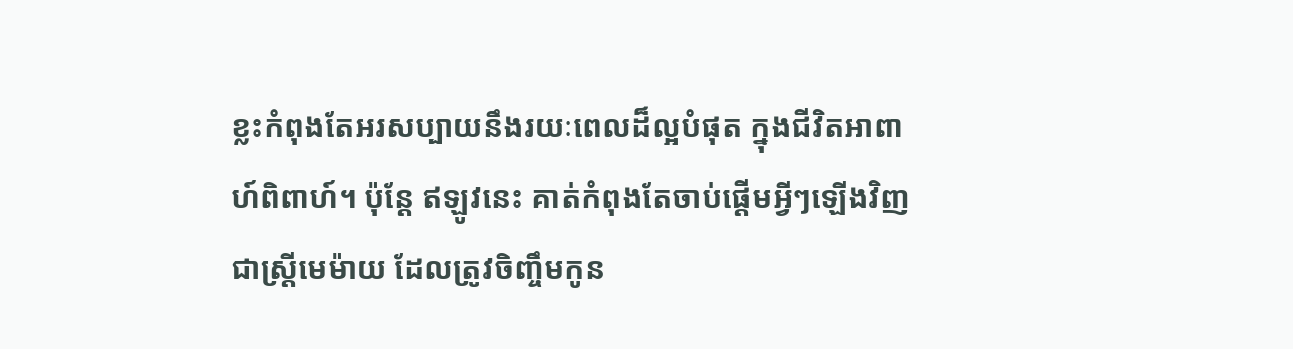ខ្លះកំពុងតែអរសប្បាយនឹងរយៈពេលដ៏ល្អបំផុត ក្នុងជីវិតអាពាហ៍ពិពាហ៍។ ប៉ុន្តែ ឥឡូវនេះ គាត់កំពុងតែចាប់ផ្តើមអ្វីៗឡើងវិញ ជាស្រ្តីមេម៉ាយ ដែលត្រូវចិញ្ចឹមកូន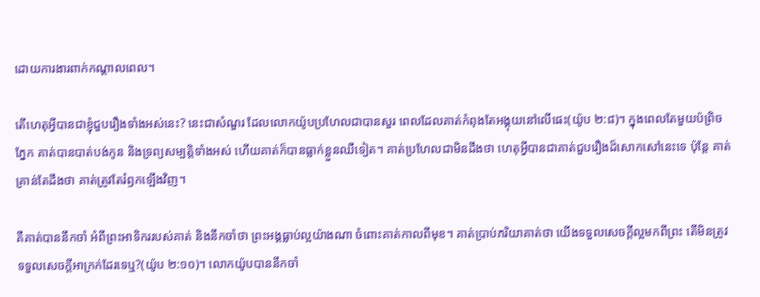ដោយការងារពាក់កណ្តាលពេល។

តើហេតុអ្វីបានជាខ្ញុំជួបរឿងទាំងអស់នេះ? នេះជាសំណួរ ដែលលោកយ៉ូបប្រហែលជាបានសួរ ពេលដែលគាត់កំពុងតែអង្គុយនៅលើផេះ(យ៉ូប ២:៨)។ ក្នុងពេលតែមួយប៉ព្រិចភ្នែក គាត់បានបាត់បង់កូន និងទ្រព្យសម្បត្តិទាំងអស់ ហើយគាត់ក៏បានធ្លាក់ខ្លួនឈឺទៀត។ គាត់ប្រហែលជាមិនដឹងថា ហេតុអ្វីបានជាគាត់ជួបរឿងដ៏សោកសៅនេះទេ ប៉ុន្តែ គាត់គ្រាន់តែដឹងថា គាត់ត្រូវតែរំឭកឡើងវិញ។

គឺគាត់បាននឹកចាំ អំពីព្រះអាទិកររបស់គាត់ និងនឹកចាំថា ព្រះអង្គធ្លាប់ល្អយ៉ាងណា ចំពោះគាត់កាលពីមុខ។ គាត់ប្រាប់ភរិយាគាត់ថា យើងទទួលសេចក្តីល្អមកពីព្រះ តើមិនត្រូវទទួលសេចក្តីអាក្រក់ដែរទេឬ?(យ៉ូប ២:១០)។ លោកយ៉ូបបាននឹកចាំ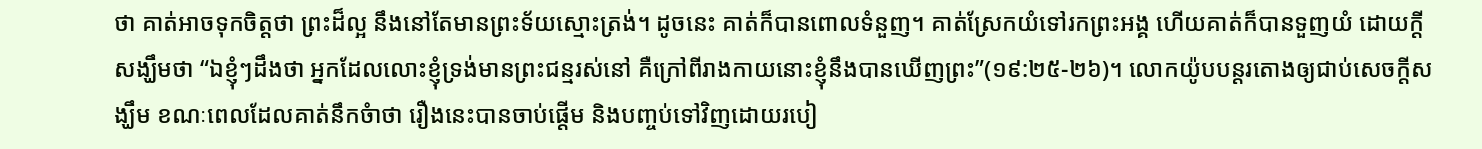ថា គាត់អាចទុកចិត្តថា ព្រះដ៏ល្អ នឹងនៅតែមានព្រះទ័យស្មោះត្រង់។ ដូចនេះ គាត់ក៏បានពោលទំនួញ។ គាត់ស្រែកយំទៅរកព្រះអង្គ ហើយគាត់ក៏បានទួញយំ ដោយក្តីសង្ឃឹមថា “ឯខ្ញុំៗដឹងថា អ្នកដែលលោះខ្ញុំទ្រង់មានព្រះជន្មរស់នៅ គឺក្រៅពីរាងកាយនោះខ្ញុំនឹងបានឃើញព្រះ”(១៩:២៥-២៦)។ លោកយ៉ូបបន្តរតោងឲ្យជាប់សេចក្តីសង្ឃឹម ខណៈពេលដែលគាត់នឹកចំាថា រឿងនេះបានចាប់ផ្តើម និងបញ្ចប់ទៅវិញដោយរបៀ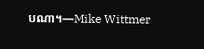បណា។—Mike Wittmer